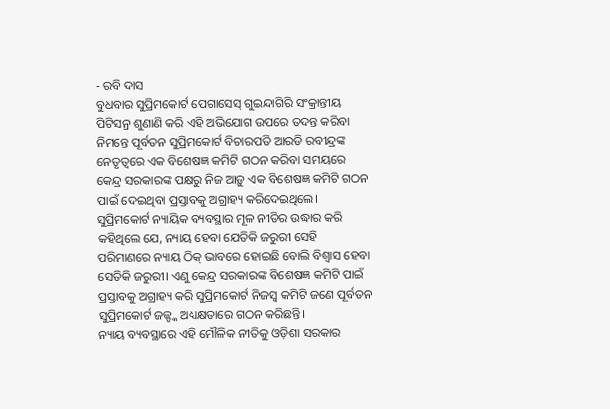- ରବି ଦାସ
ବୁଧବାର ସୁପ୍ରିମକୋର୍ଟ ପେଗାସେସ୍ ଗୁଇନ୍ଦାଗିରି ସଂକ୍ରାନ୍ତୀୟ ପିଟିସନ୍ର ଶୁଣାଣି କରି ଏହି ଅଭିଯୋଗ ଉପରେ ତଦନ୍ତ କରିବା ନିମନ୍ତେ ପୂର୍ବତନ ସୁପ୍ରିମକୋର୍ଟ ବିଚାରପତି ଆରଡି ରବୀନ୍ଦ୍ରଙ୍କ ନେତୃତ୍ୱରେ ଏକ ବିଶେଷଜ୍ଞ କମିଟି ଗଠନ କରିବା ସମୟରେ କେନ୍ଦ୍ର ସରକାରଙ୍କ ପକ୍ଷରୁ ନିଜ ଆଡ଼ୁ ଏକ ବିଶେଷଜ୍ଞ କମିଟି ଗଠନ ପାଇଁ ଦେଇଥିବା ପ୍ରସ୍ତାବକୁ ଅଗ୍ରାହ୍ୟ କରିଦେଇଥିଲେ। ସୁପ୍ରିମକୋର୍ଟ ନ୍ୟାୟିକ ବ୍ୟବସ୍ଥାର ମୂଳ ନୀତିର ଉଦ୍ଧାର କରି କହିଥିଲେ ଯେ, ନ୍ୟାୟ ହେବା ଯେତିକି ଜରୁରୀ ସେହି ପରିମାଣରେ ନ୍ୟାୟ ଠିକ୍ ଭାବରେ ହୋଇଛି ବୋଲି ବିଶ୍ୱାସ ହେବା ସେତିକି ଜରୁରୀ। ଏଣୁ କେନ୍ଦ୍ର ସରକାରଙ୍କ ବିଶେଷଜ୍ଞ କମିଟି ପାଇଁ ପ୍ରସ୍ତାବକୁ ଅଗ୍ରାହ୍ୟ କରି ସୁପ୍ରିମକୋର୍ଟ ନିଜସ୍ୱ କମିଟି ଜଣେ ପୂର୍ବତନ ସୁପ୍ରିମକୋର୍ଟ ଜଜ୍ଙ୍କ ଅଧ୍ୟକ୍ଷତାରେ ଗଠନ କରିଛନ୍ତି।
ନ୍ୟାୟ ବ୍ୟବସ୍ଥାରେ ଏହି ମୌଳିକ ନୀତିକୁ ଓଡ଼ିଶା ସରକାର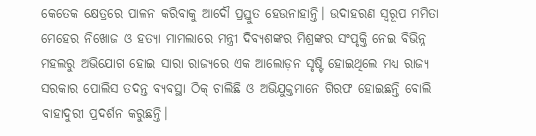କେତେକ କ୍ଷେତ୍ରରେ ପାଳନ କରିବାକୁ ଆଦୌ ପ୍ରସ୍ତୁତ ହେଉନାହାନ୍ତି। ଉଦାହରଣ ସ୍ୱରୂପ ମମିତା ମେହେର ନିଖୋଜ ଓ ହତ୍ୟା ମାମଲାରେ ମନ୍ତ୍ରୀ ଦିବ୍ୟଶଙ୍କର ମିଶ୍ରଙ୍କର ସଂପୃକ୍ତି ନେଇ ବିଭିନ୍ନ ମହଲରୁ ଅଭିଯୋଗ ହୋଇ ସାରା ରାଜ୍ୟରେ ଏକ ଆଲୋଡ଼ନ ସୃଷ୍ଟି ହୋଇଥିଲେ ମଧ୍ୟ ରାଜ୍ୟ ସରକାର ପୋଲିସ ତଦନ୍ତ ବ୍ୟବସ୍ଥା ଠିକ୍ ଚାଲିଛି ଓ ଅଭିଯୁକ୍ତମାନେ ଗିରଫ ହୋଇଛନ୍ତି ବୋଲି ବାହାଦୁରୀ ପ୍ରଦର୍ଶନ କରୁଛନ୍ତି।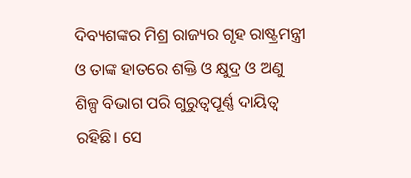ଦିବ୍ୟଶଙ୍କର ମିଶ୍ର ରାଜ୍ୟର ଗୃହ ରାଷ୍ଟ୍ରମନ୍ତ୍ରୀ ଓ ତାଙ୍କ ହାତରେ ଶକ୍ତି ଓ କ୍ଷୁଦ୍ର ଓ ଅଣୁ ଶିଳ୍ପ ବିଭାଗ ପରି ଗୁରୁତ୍ୱପୂର୍ଣ୍ଣ ଦାୟିତ୍ୱ ରହିଛି। ସେ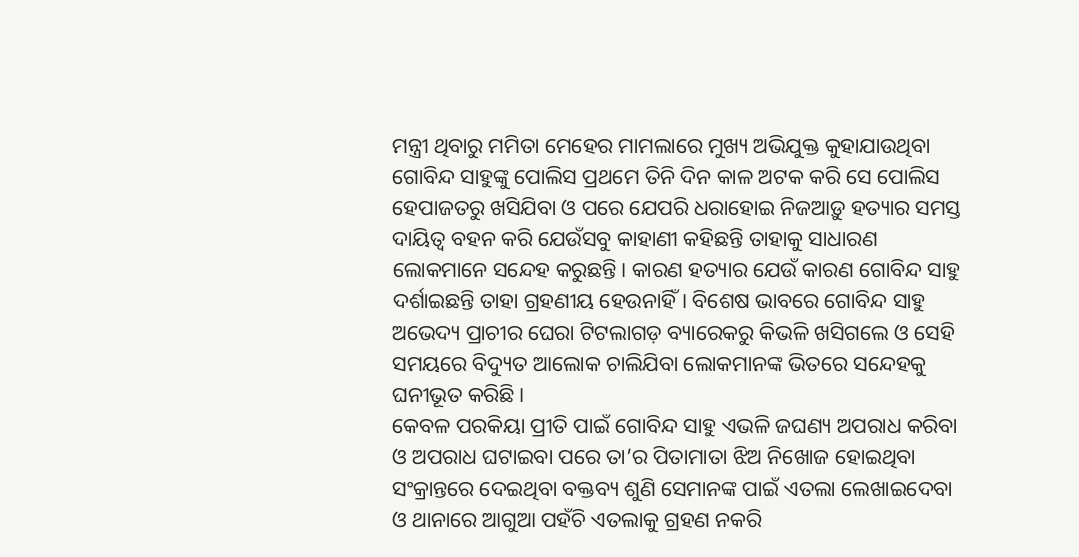ମନ୍ତ୍ରୀ ଥିବାରୁ ମମିତା ମେହେର ମାମଲାରେ ମୁଖ୍ୟ ଅଭିଯୁକ୍ତ କୁହାଯାଉଥିବା ଗୋବିନ୍ଦ ସାହୁଙ୍କୁ ପୋଲିସ ପ୍ରଥମେ ତିନି ଦିନ କାଳ ଅଟକ କରି ସେ ପୋଲିସ ହେପାଜତରୁ ଖସିଯିବା ଓ ପରେ ଯେପରି ଧରାହୋଇ ନିଜଆଡ଼ୁ ହତ୍ୟାର ସମସ୍ତ ଦାୟିତ୍ୱ ବହନ କରି ଯେଉଁସବୁ କାହାଣୀ କହିଛନ୍ତି ତାହାକୁ ସାଧାରଣ ଲୋକମାନେ ସନ୍ଦେହ କରୁଛନ୍ତି। କାରଣ ହତ୍ୟାର ଯେଉଁ କାରଣ ଗୋବିନ୍ଦ ସାହୁ ଦର୍ଶାଇଛନ୍ତି ତାହା ଗ୍ରହଣୀୟ ହେଉନାହିଁ। ବିଶେଷ ଭାବରେ ଗୋବିନ୍ଦ ସାହୁ ଅଭେଦ୍ୟ ପ୍ରାଚୀର ଘେରା ଟିଟଲାଗଡ଼ ବ୍ୟାରେକରୁ କିଭଳି ଖସିଗଲେ ଓ ସେହି ସମୟରେ ବିଦ୍ୟୁତ ଆଲୋକ ଚାଲିଯିବା ଲୋକମାନଙ୍କ ଭିତରେ ସନ୍ଦେହକୁ ଘନୀଭୂତ କରିଛି।
କେବଳ ପରକିୟା ପ୍ରୀତି ପାଇଁ ଗୋବିନ୍ଦ ସାହୁ ଏଭଳି ଜଘଣ୍ୟ ଅପରାଧ କରିବା ଓ ଅପରାଧ ଘଟାଇବା ପରେ ତା’ର ପିତାମାତା ଝିଅ ନିଖୋଜ ହୋଇଥିବା ସଂକ୍ରାନ୍ତରେ ଦେଇଥିବା ବକ୍ତବ୍ୟ ଶୁଣି ସେମାନଙ୍କ ପାଇଁ ଏତଲା ଲେଖାଇଦେବା ଓ ଥାନାରେ ଆଗୁଆ ପହଁଚି ଏତଲାକୁ ଗ୍ରହଣ ନକରି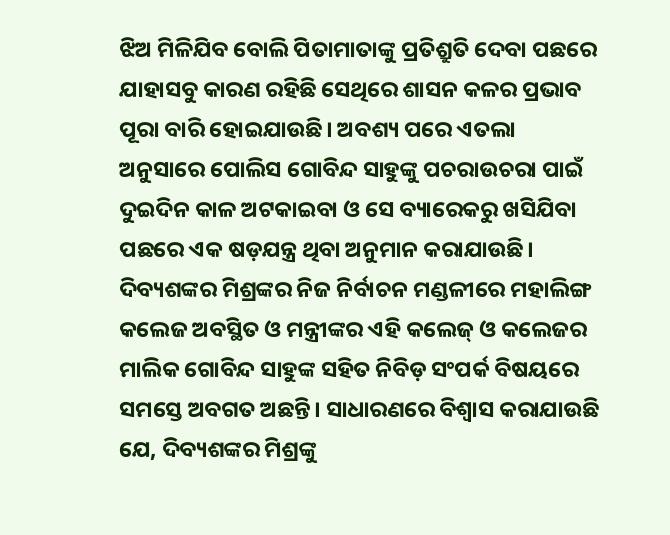ଝିଅ ମିଳିଯିବ ବୋଲି ପିତାମାତାଙ୍କୁ ପ୍ରତିଶ୍ରୁତି ଦେବା ପଛରେ ଯାହାସବୁ କାରଣ ରହିଛି ସେଥିରେ ଶାସନ କଳର ପ୍ରଭାବ ପୂରା ବାରି ହୋଇଯାଉଛି। ଅବଶ୍ୟ ପରେ ଏତଲା ଅନୁସାରେ ପୋଲିସ ଗୋବିନ୍ଦ ସାହୁଙ୍କୁ ପଚରାଉଚରା ପାଇଁ ଦୁଇଦିନ କାଳ ଅଟକାଇବା ଓ ସେ ବ୍ୟାରେକରୁ ଖସିଯିବା ପଛରେ ଏକ ଷଡ଼ଯନ୍ତ୍ର ଥିବା ଅନୁମାନ କରାଯାଉଛି।
ଦିବ୍ୟଶଙ୍କର ମିଶ୍ରଙ୍କର ନିଜ ନିର୍ବାଚନ ମଣ୍ଡଳୀରେ ମହାଲିଙ୍ଗ କଲେଜ ଅବସ୍ଥିତ ଓ ମନ୍ତ୍ରୀଙ୍କର ଏହି କଲେଜ୍ ଓ କଲେଜର ମାଲିକ ଗୋବିନ୍ଦ ସାହୁଙ୍କ ସହିତ ନିବିଡ଼ ସଂପର୍କ ବିଷୟରେ ସମସ୍ତେ ଅବଗତ ଅଛନ୍ତି। ସାଧାରଣରେ ବିଶ୍ୱାସ କରାଯାଉଛି ଯେ, ଦିବ୍ୟଶଙ୍କର ମିଶ୍ରଙ୍କୁ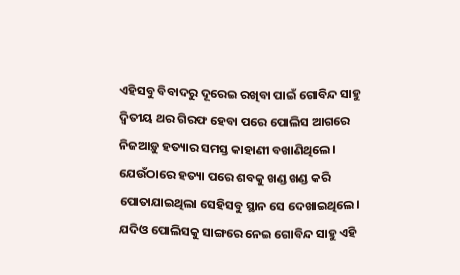ଏହିସବୁ ବିବାଦରୁ ଦୂରେଇ ରଖିବା ପାଇଁ ଗୋବିନ୍ଦ ସାହୁ ଦ୍ୱିତୀୟ ଥର ଗିରଫ ହେବା ପରେ ପୋଲିସ ଆଗରେ ନିଜଆଡ଼ୁ ହତ୍ୟାର ସମସ୍ତ କାହାଣୀ ବଖାଣିଥିଲେ। ଯେଉଁଠାରେ ହତ୍ୟା ପରେ ଶବକୁ ଖଣ୍ଡ ଖଣ୍ଡ କରି ପୋତାଯାଇଥିଲା ସେହିସବୁ ସ୍ଥାନ ସେ ଦେଖାଇଥିଲେ। ଯଦିଓ ପୋଲିସକୁ ସାଙ୍ଗରେ ନେଇ ଗୋବିନ୍ଦ ସାହୁ ଏହି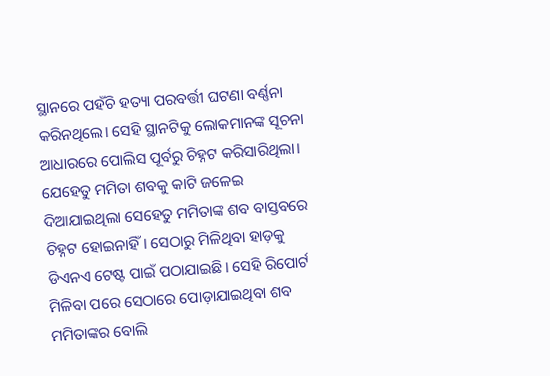ସ୍ଥାନରେ ପହଁଚି ହତ୍ୟା ପରବର୍ତ୍ତୀ ଘଟଣା ବର୍ଣ୍ଣନା କରିନଥିଲେ। ସେହି ସ୍ଥାନଟିକୁ ଲୋକମାନଙ୍କ ସୂଚନା ଆଧାରରେ ପୋଲିସ ପୂର୍ବରୁ ଚିହ୍ନଟ କରିସାରିଥିଲା। ଯେହେତୁ ମମିତା ଶବକୁ କାଟି ଜଳେଇ ଦିଆଯାଇଥିଲା ସେହେତୁ ମମିତାଙ୍କ ଶବ ବାସ୍ତବରେ ଚିହ୍ନଟ ହୋଇନାହିଁ। ସେଠାରୁ ମିଳିଥିବା ହାଡ଼କୁ ଡିଏନଏ ଟେଷ୍ଟ ପାଇଁ ପଠାଯାଇଛି। ସେହି ରିପୋର୍ଟ ମିଳିବା ପରେ ସେଠାରେ ପୋଡ଼ାଯାଇଥିବା ଶବ ମମିତାଙ୍କର ବୋଲି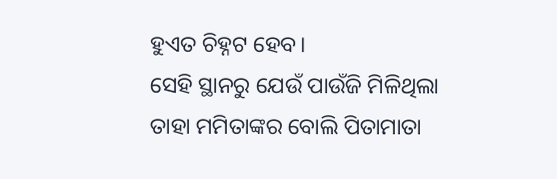ହୁଏତ ଚିହ୍ନଟ ହେବ।
ସେହି ସ୍ଥାନରୁ ଯେଉଁ ପାଉଁଜି ମିଳିଥିଲା ତାହା ମମିତାଙ୍କର ବୋଲି ପିତାମାତା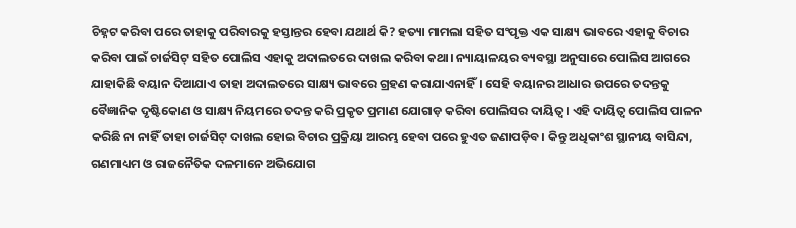ଚିହ୍ନଟ କରିବା ପରେ ତାହାକୁ ପରିବାରକୁ ହସ୍ତାନ୍ତର ହେବା ଯଥାର୍ଥ କି? ହତ୍ୟା ମାମଲା ସହିତ ସଂପୃକ୍ତ ଏକ ସାକ୍ଷ୍ୟ ଭାବରେ ଏହାକୁ ବିଚାର କରିବା ପାଇଁ ଚାର୍ଜସିଟ୍ ସହିତ ପୋଲିସ ଏହାକୁ ଅଦାଲତରେ ଦାଖଲ କରିବା କଥା। ନ୍ୟାୟାଳୟର ବ୍ୟବସ୍ଥା ଅନୁସାରେ ପୋଲିସ ଆଗରେ ଯାହାକିଛି ବୟାନ ଦିଆଯାଏ ତାହା ଅଦାଲତରେ ସାକ୍ଷ୍ୟ ଭାବରେ ଗ୍ରହଣ କରାଯାଏନାହିଁ। ସେହି ବୟାନର ଆଧାର ଉପରେ ତଦନ୍ତକୁ ବୈଜ୍ଞାନିକ ଦୃଷ୍ଟିକୋଣ ଓ ସାକ୍ଷ୍ୟ ନିୟମରେ ତଦନ୍ତ କରି ପ୍ରକୃତ ପ୍ରମାଣ ଯୋଗାଡ଼ କରିବା ପୋଲିସର ଦାୟିତ୍ୱ। ଏହି ଦାୟିତ୍ୱ ପୋଲିସ ପାଳନ କରିଛି ନା ନାହିଁ ତାହା ଚାର୍ଜସିଟ୍ ଦାଖଲ ହୋଇ ବିଚାର ପ୍ରକ୍ରିୟା ଆରମ୍ଭ ହେବା ପରେ ହୁଏତ ଜଣାପଡ଼ିବ। କିନ୍ତୁ ଅଧିକାଂଶ ସ୍ଥାନୀୟ ବାସିନ୍ଦା, ଗଣମାଧ୍ୟମ ଓ ରାଜନୈତିକ ଦଳମାନେ ଅଭିଯୋଗ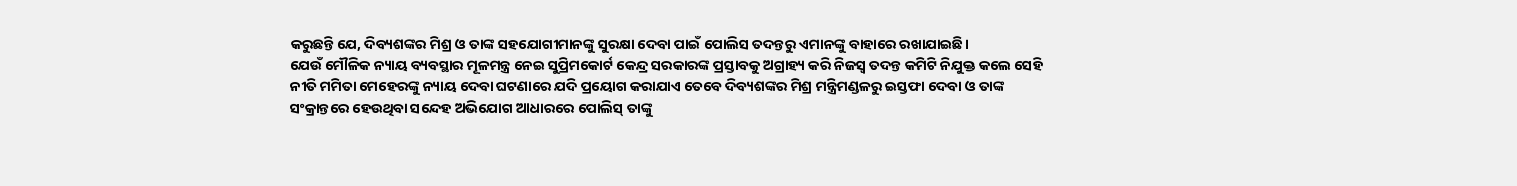କରୁଛନ୍ତି ଯେ, ଦିବ୍ୟଶଙ୍କର ମିଶ୍ର ଓ ତାଙ୍କ ସହଯୋଗୀମାନଙ୍କୁ ସୁରକ୍ଷା ଦେବା ପାଇଁ ପୋଲିସ ତଦନ୍ତରୁ ଏମାନଙ୍କୁ ବାହାରେ ରଖାଯାଇଛି।
ଯେଉଁ ମୌଳିକ ନ୍ୟାୟ ବ୍ୟବସ୍ଥାର ମୂଳମନ୍ତ୍ର ନେଇ ସୁପ୍ରିମକୋର୍ଟ କେନ୍ଦ୍ର ସରକାରଙ୍କ ପ୍ରସ୍ତାବକୁ ଅଗ୍ରାହ୍ୟ କରି ନିଜସ୍ୱ ତଦନ୍ତ କମିଟି ନିଯୁକ୍ତ କଲେ ସେହି ନୀତି ମମିତା ମେହେରଙ୍କୁ ନ୍ୟାୟ ଦେବା ଘଟଣାରେ ଯଦି ପ୍ରୟୋଗ କରାଯାଏ ତେବେ ଦିବ୍ୟଶଙ୍କର ମିଶ୍ର ମନ୍ତ୍ରିମଣ୍ଡଳରୁ ଇସ୍ତଫା ଦେବା ଓ ତାଙ୍କ ସଂକ୍ରାନ୍ତରେ ହେଉଥିବା ସନ୍ଦେହ ଅଭିଯୋଗ ଆଧାରରେ ପୋଲିସ୍ ତାଙ୍କୁ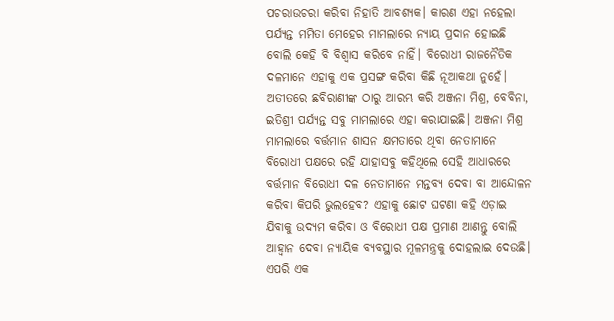ପଚରାଉଚରା କରିବା ନିହାତି ଆବଶ୍ୟକ। କାରଣ ଏହା ନହେଲା ପର୍ଯ୍ୟନ୍ତ ମମିତା ମେହେର ମାମଲାରେ ନ୍ୟାୟ ପ୍ରଦାନ ହୋଇଛି ବୋଲି କେହି ବି ବିଶ୍ୱାସ କରିବେ ନାହିଁ। ବିରୋଧୀ ରାଜନୈତିକ ଦଳମାନେ ଏହାକୁ ଏକ ପ୍ରସଙ୍ଗ କରିବା କିଛି ନୂଆକଥା ନୁହେଁ। ଅତୀତରେ ଛବିରାଣୀଙ୍କ ଠାରୁ ଆରମ୍ଭ କରି ଅଞ୍ଜନା ମିଶ୍ର, ବେବିନା, ଇତିଶ୍ରୀ ପର୍ଯ୍ୟନ୍ତ ସବୁ ମାମଲାରେ ଏହା କରାଯାଇଛି। ଅଞ୍ଜନା ମିଶ୍ର ମାମଲାରେ ବର୍ତ୍ତମାନ ଶାସନ କ୍ଷମତାରେ ଥିବା ନେତାମାନେ ବିରୋଧୀ ପକ୍ଷରେ ରହି ଯାହାସବୁ କହିଥିଲେ ସେହି ଆଧାରରେ ବର୍ତ୍ତମାନ ବିରୋଧୀ ଦଳ ନେତାମାନେ ମନ୍ତବ୍ୟ ଦେବା ବା ଆନ୍ଦୋଳନ କରିବା କିପରି ଭୁଲହେବ? ଏହାକୁ ଛୋଟ ଘଟଣା କହି ଏଡ଼ାଇ ଯିବାକୁ ଉଦ୍ୟମ କରିବା ଓ ବିରୋଧୀ ପକ୍ଷ ପ୍ରମାଣ ଆଣନ୍ତୁ ବୋଲି ଆହ୍ୱାନ ଦେବା ନ୍ୟାୟିକ ବ୍ୟବସ୍ଥାର ମୂଳମନ୍ତ୍ରକୁ ଦୋହଲାଇ ଦେଉଛି।
ଏପରି ଏକ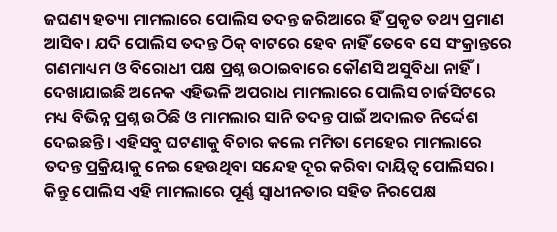ଜଘଣ୍ୟ ହତ୍ୟା ମାମଲାରେ ପୋଲିସ ତଦନ୍ତ ଜରିଆରେ ହିଁ ପ୍ରକୃତ ତଥ୍ୟ ପ୍ରମାଣ ଆସିବ। ଯଦି ପୋଲିସ ତଦନ୍ତ ଠିକ୍ ବାଟରେ ହେବ ନାହିଁ ତେବେ ସେ ସଂକ୍ରାନ୍ତରେ ଗଣମାଧ୍ୟମ ଓ ବିରୋଧୀ ପକ୍ଷ ପ୍ରଶ୍ନ ଉଠାଇବାରେ କୌଣସି ଅସୁବିଧା ନାହିଁ। ଦେଖାଯାଇଛି ଅନେକ ଏହିଭଳି ଅପରାଧ ମାମଲାରେ ପୋଲିସ ଚାର୍ଜସିଟରେ ମଧ୍ୟ ବିଭିନ୍ନ ପ୍ରଶ୍ନ ଉଠିଛି ଓ ମାମଲାର ସାନି ତଦନ୍ତ ପାଇଁ ଅଦାଲତ ନିର୍ଦ୍ଦେଶ ଦେଇଛନ୍ତି। ଏହିସବୁ ଘଟଣାକୁ ବିଚାର କଲେ ମମିତା ମେହେର ମାମଲାରେ ତଦନ୍ତ ପ୍ରକ୍ରିୟାକୁ ନେଇ ହେଉଥିବା ସନ୍ଦେହ ଦୂର କରିବା ଦାୟିତ୍ୱ ପୋଲିସର। କିନ୍ତୁ ପୋଲିସ ଏହି ମାମଲାରେ ପୂର୍ଣ୍ଣ ସ୍ୱାଧୀନତାର ସହିତ ନିରପେକ୍ଷ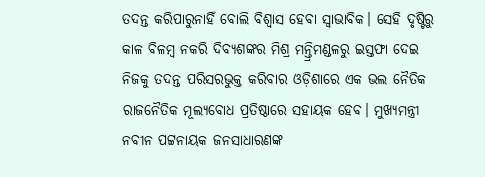ତଦନ୍ତ କରିପାରୁନାହିଁ ବୋଲି ବିଶ୍ୱାସ ହେବା ସ୍ୱାଭାବିକ। ସେହି ଦୃଷ୍ଟିରୁ କାଳ ବିଳମ୍ବ ନକରି ଦିବ୍ୟଶଙ୍କର ମିଶ୍ର ମନ୍ତ୍ରିମଣ୍ଡଳରୁ ଇସ୍ତଫା ଦେଇ ନିଜକୁ ତଦନ୍ତ ପରିସରଭୁକ୍ତ କରିବାର ଓଡ଼ିଶାରେ ଏକ ଭଲ ନୈତିକ ରାଜନୈତିକ ମୂଲ୍ୟବୋଧ ପ୍ରତିଷ୍ଠାରେ ସହାୟକ ହେବ। ମୁଖ୍ୟମନ୍ତ୍ରୀ ନବୀନ ପଟ୍ଟନାୟକ ଜନସାଧାରଣଙ୍କ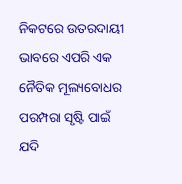ନିକଟରେ ଉତରଦାୟୀ ଭାବରେ ଏପରି ଏକ ନୈତିକ ମୂଲ୍ୟବୋଧର ପରମ୍ପରା ସୃଷ୍ଟି ପାଇଁ ଯଦି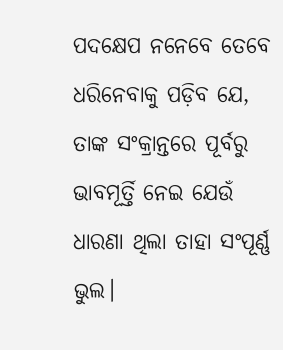ପଦକ୍ଷେପ ନନେବେ ତେବେ ଧରିନେବାକୁ ପଡ଼ିବ ଯେ, ତାଙ୍କ ସଂକ୍ରାନ୍ତରେ ପୂର୍ବରୁ ଭାବମୂର୍ତ୍ତି ନେଇ ଯେଉଁ ଧାରଣା ଥିଲା ତାହା ସଂପୂର୍ଣ୍ଣ ଭୁଲ।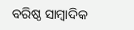ବରିଷ୍ଠ ସାମ୍ବାଦିକ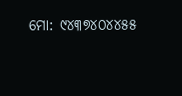ମୋ: ୯୪୩୭୪୦୪୪୫୫